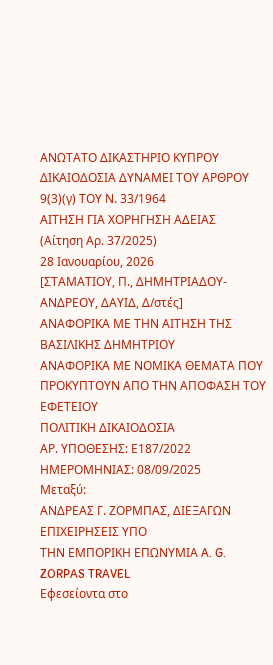ΑΝΩΤΑΤΟ ΔΙΚΑΣΤΗΡΙΟ ΚΥΠΡΟΥ
ΔΙΚΑΙΟΔΟΣΙΑ ΔΥΝΑΜΕΙ ΤΟΥ ΑΡΘΡΟΥ 9(3)(γ) ΤΟΥ Ν. 33/1964
ΑΙΤΗΣΗ ΓΙΑ ΧΟΡΗΓΗΣΗ ΑΔΕΙΑΣ
(Αίτηση Αρ. 37/2025)
28 Ιανουαρίου, 2026
[ΣΤΑΜΑΤΙΟΥ, Π., ΔΗΜΗΤΡΙΑΔΟΥ-ΑΝΔΡΕΟΥ, ΔΑΥΙΔ, Δ/στές]
ΑΝΑΦΟΡΙΚΑ ΜΕ ΤΗΝ ΑΙΤΗΣΗ TΗΣ ΒΑΣΙΛΙΚΗΣ ΔΗΜΗΤΡΙΟΥ
ΑΝΑΦΟΡΙΚΑ ΜΕ ΝΟΜΙΚΑ ΘΕΜΑΤΑ ΠΟΥ ΠΡΟΚΥΠΤΟΥΝ ΑΠΟ ΤΗΝ ΑΠΟΦΑΣΗ ΤΟΥ ΕΦΕΤΕΙΟΥ
ΠΟΛΙΤΙΚΗ ΔΙΚΑΙΟΔΟΣΙΑ
ΑΡ. ΥΠΟΘΕΣΗΣ: Ε187/2022
ΗΜΕΡΟΜΗΝΙΑΣ: 08/09/2025
Μεταξύ:
ΑΝΔΡΕΑΣ Γ. ΖΟΡΜΠΑΣ, ΔΙΕΞΑΓΩΝ ΕΠΙΧΕΙΡΗΣΕΙΣ ΥΠΟ
ΤΗΝ ΕΜΠΟΡΙΚΗ ΕΠΩΝΥΜΙΑ A. G. ZORPAS TRAVEL
Εφεσείοντα στο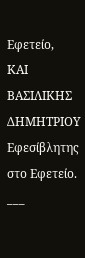Εφετείο,
ΚΑΙ
ΒΑΣΙΛΙΚΗΣ ΔΗΜΗΤΡΙΟΥ
Εφεσίβλητης στο Εφετείο.
___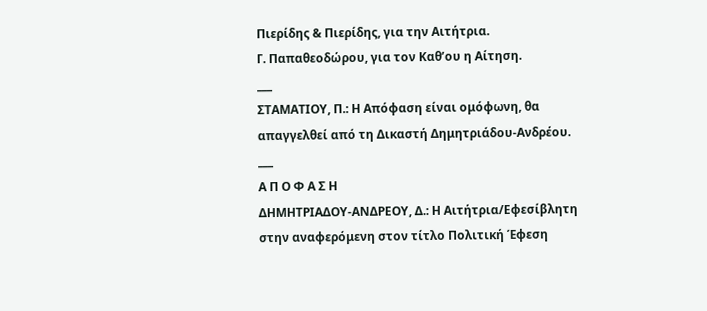Πιερίδης & Πιερίδης, για την Αιτήτρια.
Γ. Παπαθεοδώρου, για τον Καθ’ου η Αίτηση.
___
ΣΤΑΜΑΤΙΟΥ, Π.: Η Απόφαση είναι ομόφωνη, θα απαγγελθεί από τη Δικαστή Δημητριάδου-Ανδρέου.
___
Α Π Ο Φ Α Σ Η
ΔΗΜΗΤΡΙΑΔΟΥ-ΑΝΔΡΕΟΥ, Δ.: Η Αιτήτρια/Εφεσίβλητη στην αναφερόμενη στον τίτλο Πολιτική Έφεση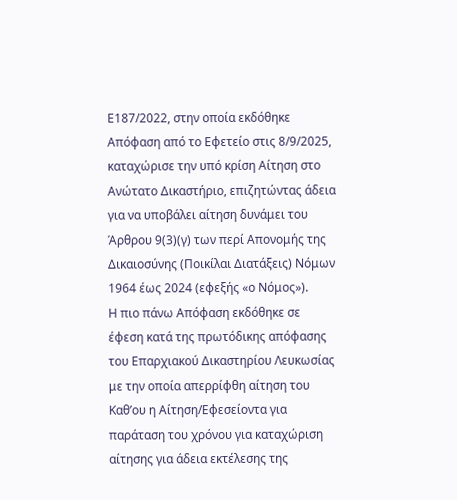Ε187/2022, στην οποία εκδόθηκε Απόφαση από το Εφετείο στις 8/9/2025, καταχώρισε την υπό κρίση Αίτηση στο Ανώτατο Δικαστήριο, επιζητώντας άδεια για να υποβάλει αίτηση δυνάμει του Άρθρου 9(3)(γ) των περί Απονομής της Δικαιοσύνης (Ποικίλαι Διατάξεις) Νόμων 1964 έως 2024 (εφεξής «ο Νόμος»).
Η πιο πάνω Απόφαση εκδόθηκε σε έφεση κατά της πρωτόδικης απόφασης του Επαρχιακού Δικαστηρίου Λευκωσίας με την οποία απερρίφθη αίτηση του Καθ’ου η Αίτηση/Εφεσείοντα για παράταση του χρόνου για καταχώριση αίτησης για άδεια εκτέλεσης της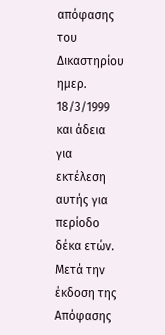απόφασης του Δικαστηρίου ημερ. 18/3/1999 και άδεια για εκτέλεση αυτής για περίοδο δέκα ετών.
Μετά την έκδοση της Απόφασης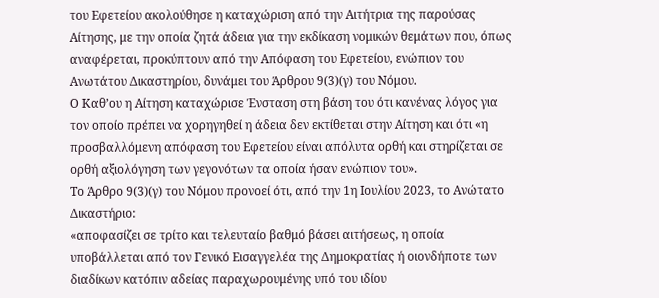του Εφετείου ακολούθησε η καταχώριση από την Αιτήτρια της παρούσας Αίτησης, με την οποία ζητά άδεια για την εκδίκαση νομικών θεμάτων που, όπως αναφέρεται, προκύπτουν από την Απόφαση του Εφετείου, ενώπιον του Ανωτάτου Δικαστηρίου, δυνάμει του Άρθρου 9(3)(γ) του Νόμου.
Ο Καθ’ου η Αίτηση καταχώρισε Ένσταση στη βάση του ότι κανένας λόγος για τον οποίο πρέπει να χορηγηθεί η άδεια δεν εκτίθεται στην Αίτηση και ότι «η προσβαλλόμενη απόφαση του Εφετείου είναι απόλυτα ορθή και στηρίζεται σε ορθή αξιολόγηση των γεγονότων τα οποία ήσαν ενώπιον του».
Το Άρθρο 9(3)(γ) του Νόμου προνοεί ότι, από την 1η Ιουλίου 2023, το Ανώτατο Δικαστήριο:
«αποφασίζει σε τρίτο και τελευταίο βαθμό βάσει αιτήσεως, η οποία υποβάλλεται από τον Γενικό Εισαγγελέα της Δημοκρατίας ή οιονδήποτε των διαδίκων κατόπιν αδείας παραχωρουμένης υπό του ιδίου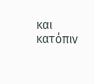και κατόπιν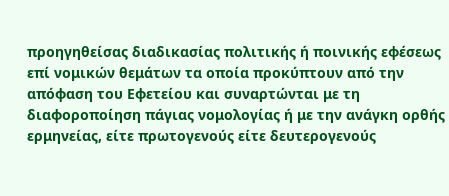προηγηθείσας διαδικασίας πολιτικής ή ποινικής εφέσεως επί νομικών θεμάτων τα οποία προκύπτουν από την απόφαση του Εφετείου και συναρτώνται με τη διαφοροποίηση πάγιας νομολογίας ή με την ανάγκη ορθής ερμηνείας, είτε πρωτογενούς είτε δευτερογενούς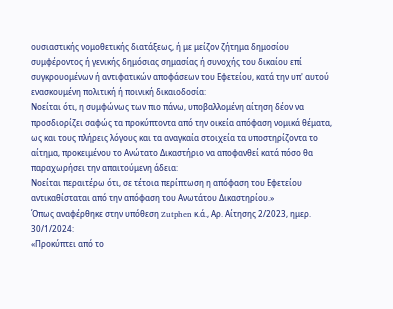ουσιαστικής νομοθετικής διατάξεως, ή με μείζον ζήτημα δημοσίου συμφέροντος ή γενικής δημόσιας σημασίας ή συνοχής του δικαίου επί συγκρουομένων ή αντιφατικών αποφάσεων του Εφετείου, κατά την υπ' αυτού ενασκουμένη πολιτική ή ποινική δικαιοδοσία:
Νοείται ότι, η συμφώνως των πιο πάνω, υποβαλλομένη αίτηση δέον να προσδιορίζει σαφώς τα προκύπτοντα από την οικεία απόφαση νομικά θέματα, ως και τους πλήρεις λόγους και τα αναγκαία στοιχεία τα υποστηρίζοντα το αίτημα, προκειμένου το Ανώτατο Δικαστήριο να αποφανθεί κατά πόσο θα παραχωρήσει την απαιτούμενη άδεια:
Νοείται περαιτέρω ότι, σε τέτοια περίπτωση η απόφαση του Εφετείου αντικαθίσταται από την απόφαση του Ανωτάτου Δικαστηρίου.»
Όπως αναφέρθηκε στην υπόθεση Zutphen κ.ά., Αρ. Αίτησης 2/2023, ημερ. 30/1/2024:
«Προκύπτει από το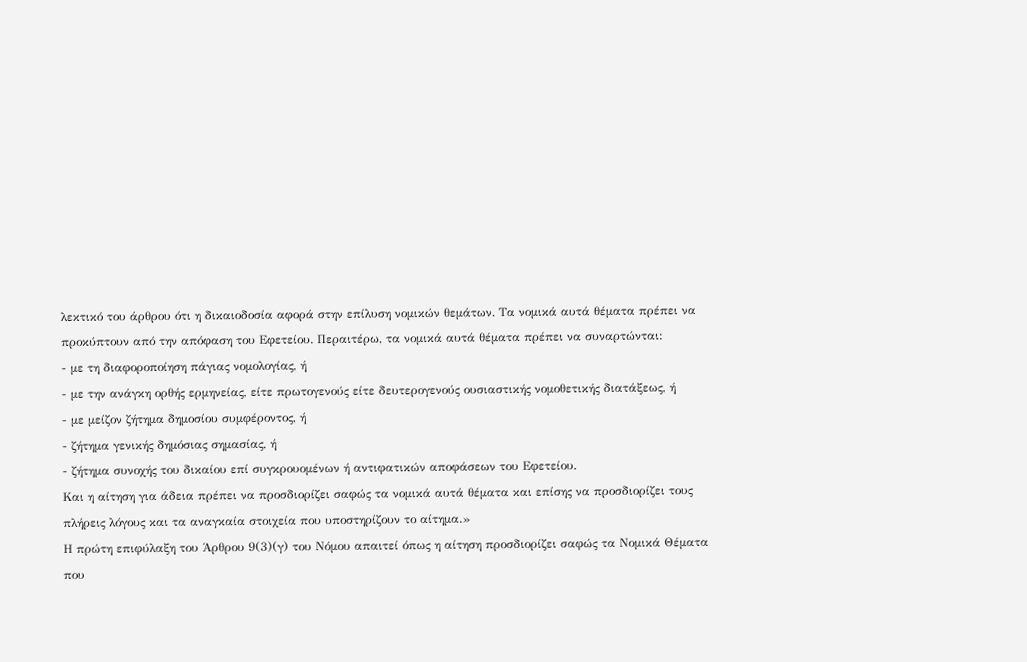λεκτικό του άρθρου ότι η δικαιοδοσία αφορά στην επίλυση νομικών θεμάτων. Τα νομικά αυτά θέματα πρέπει να προκύπτουν από την απόφαση του Εφετείου. Περαιτέρω, τα νομικά αυτά θέματα πρέπει να συναρτώνται:
- με τη διαφοροποίηση πάγιας νομολογίας, ή
- με την ανάγκη ορθής ερμηνείας, είτε πρωτογενούς είτε δευτερογενούς ουσιαστικής νομοθετικής διατάξεως, ή
- με μείζον ζήτημα δημοσίου συμφέροντος, ή
- ζήτημα γενικής δημόσιας σημασίας, ή
- ζήτημα συνοχής του δικαίου επί συγκρουομένων ή αντιφατικών αποφάσεων του Εφετείου.
Και η αίτηση για άδεια πρέπει να προσδιορίζει σαφώς τα νομικά αυτά θέματα και επίσης να προσδιορίζει τους πλήρεις λόγους και τα αναγκαία στοιχεία που υποστηρίζουν το αίτημα.»
Η πρώτη επιφύλαξη του Άρθρου 9(3)(γ) του Νόμου απαιτεί όπως η αίτηση προσδιορίζει σαφώς τα Νομικά Θέματα που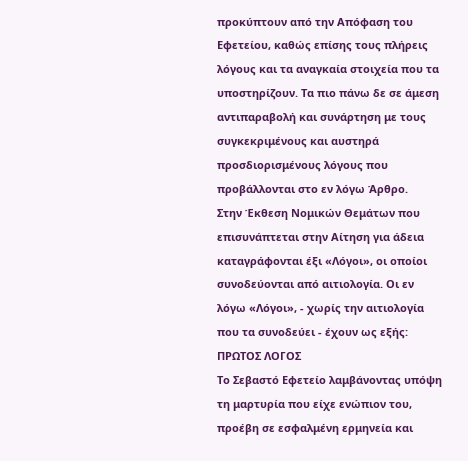προκύπτουν από την Απόφαση του Εφετείου, καθώς επίσης τους πλήρεις λόγους και τα αναγκαία στοιχεία που τα υποστηρίζουν. Τα πιο πάνω δε σε άμεση αντιπαραβολή και συνάρτηση με τους συγκεκριμένους και αυστηρά προσδιορισμένους λόγους που προβάλλονται στο εν λόγω Άρθρο.
Στην Έκθεση Νομικών Θεμάτων που επισυνάπτεται στην Αίτηση για άδεια καταγράφονται έξι «Λόγοι», οι οποίοι συνοδεύονται από αιτιολογία. Οι εν λόγω «Λόγοι», - χωρίς την αιτιολογία που τα συνοδεύει - έχουν ως εξής:
ΠΡΩΤΟΣ ΛΟΓΟΣ
Το Σεβαστό Εφετείο λαμβάνοντας υπόψη τη μαρτυρία που είχε ενώπιον του, προέβη σε εσφαλμένη ερμηνεία και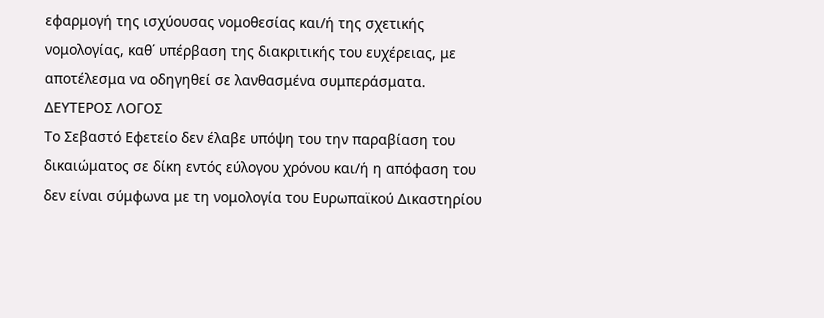εφαρμογή της ισχύουσας νομοθεσίας και/ή της σχετικής νομολογίας, καθ΄ υπέρβαση της διακριτικής του ευχέρειας, με αποτέλεσμα να οδηγηθεί σε λανθασμένα συμπεράσματα.
ΔΕΥΤΕΡΟΣ ΛΟΓΟΣ
Το Σεβαστό Εφετείο δεν έλαβε υπόψη του την παραβίαση του δικαιώματος σε δίκη εντός εύλογου χρόνου και/ή η απόφαση του δεν είναι σύμφωνα με τη νομολογία του Ευρωπαϊκού Δικαστηρίου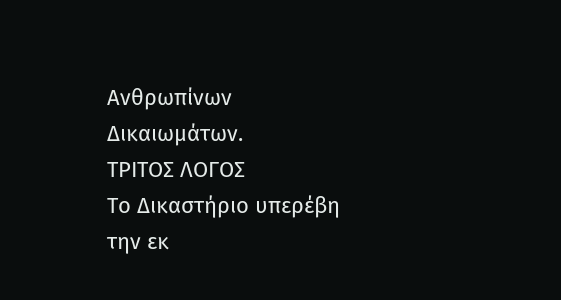Ανθρωπίνων Δικαιωμάτων.
ΤΡΙΤΟΣ ΛΟΓΟΣ
Το Δικαστήριο υπερέβη την εκ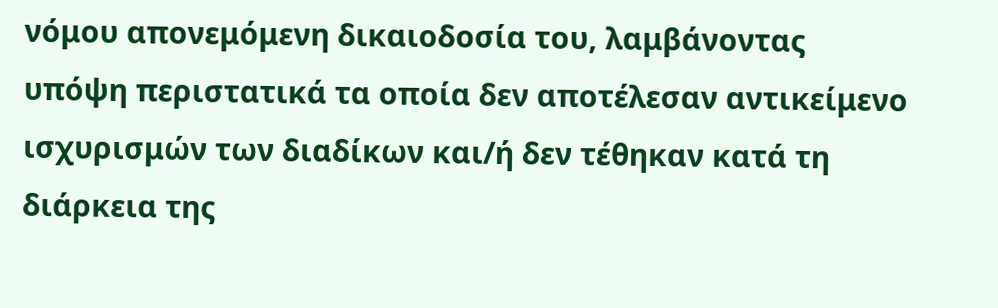νόμου απονεμόμενη δικαιοδοσία του, λαμβάνοντας υπόψη περιστατικά τα οποία δεν αποτέλεσαν αντικείμενο ισχυρισμών των διαδίκων και/ή δεν τέθηκαν κατά τη διάρκεια της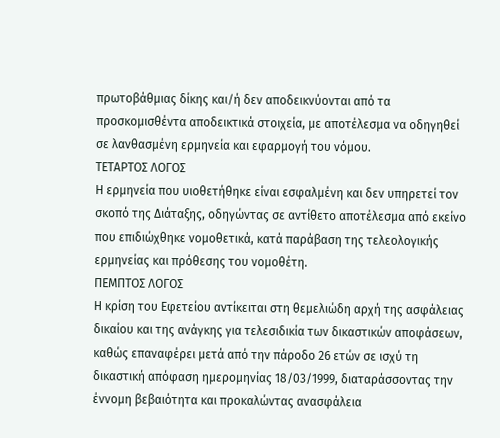πρωτοβάθμιας δίκης και/ή δεν αποδεικνύονται από τα προσκομισθέντα αποδεικτικά στοιχεία, με αποτέλεσμα να οδηγηθεί σε λανθασμένη ερμηνεία και εφαρμογή του νόμου.
ΤΕΤΑΡΤΟΣ ΛΟΓΟΣ
Η ερμηνεία που υιοθετήθηκε είναι εσφαλμένη και δεν υπηρετεί τον σκοπό της Διάταξης, οδηγώντας σε αντίθετο αποτέλεσμα από εκείνο που επιδιώχθηκε νομοθετικά, κατά παράβαση της τελεολογικής ερμηνείας και πρόθεσης του νομοθέτη.
ΠΕΜΠΤΟΣ ΛΟΓΟΣ
Η κρίση του Εφετείου αντίκειται στη θεμελιώδη αρχή της ασφάλειας δικαίου και της ανάγκης για τελεσιδικία των δικαστικών αποφάσεων, καθώς επαναφέρει μετά από την πάροδο 26 ετών σε ισχύ τη δικαστική απόφαση ημερομηνίας 18/03/1999, διαταράσσοντας την έννομη βεβαιότητα και προκαλώντας ανασφάλεια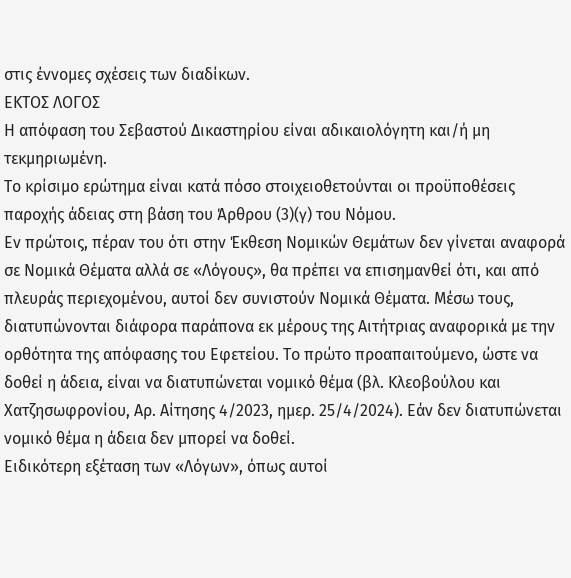στις έννομες σχέσεις των διαδίκων.
ΕΚΤΟΣ ΛΟΓΟΣ
Η απόφαση του Σεβαστού Δικαστηρίου είναι αδικαιολόγητη και/ή μη τεκμηριωμένη.
Το κρίσιμο ερώτημα είναι κατά πόσο στοιχειοθετούνται οι προϋποθέσεις παροχής άδειας στη βάση του Άρθρου (3)(γ) του Νόμου.
Εν πρώτοις, πέραν του ότι στην Έκθεση Νομικών Θεμάτων δεν γίνεται αναφορά σε Νομικά Θέματα αλλά σε «Λόγους», θα πρέπει να επισημανθεί ότι, και από πλευράς περιεχομένου, αυτοί δεν συνιστούν Νομικά Θέματα. Μέσω τους, διατυπώνονται διάφορα παράπονα εκ μέρους της Αιτήτριας αναφορικά με την ορθότητα της απόφασης του Εφετείου. Το πρώτο προαπαιτούμενο, ώστε να δοθεί η άδεια, είναι να διατυπώνεται νομικό θέμα (βλ. Κλεοβούλου και Χατζησωφρονίου, Αρ. Αίτησης 4/2023, ημερ. 25/4/2024). Εάν δεν διατυπώνεται νομικό θέμα η άδεια δεν μπορεί να δοθεί.
Ειδικότερη εξέταση των «Λόγων», όπως αυτοί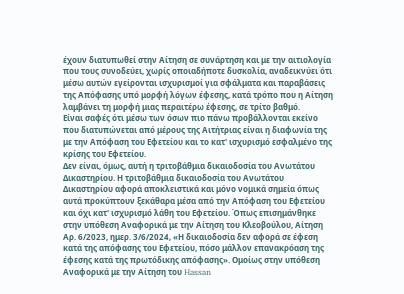έχουν διατυπωθεί στην Αίτηση σε συνάρτηση και με την αιτιολογία που τους συνοδεύει, χωρίς οποιαδήποτε δυσκολία, αναδεικνύει ότι μέσω αυτών εγείρονται ισχυρισμοί για σφάλματα και παραβάσεις της Απόφασης υπό μορφή λόγων έφεσης, κατά τρόπο που η Αίτηση λαμβάνει τη μορφή μιας περαιτέρω έφεσης, σε τρίτο βαθμό.
Είναι σαφές ότι μέσω των όσων πιο πάνω προβάλλονται εκείνο που διατυπώνεται από μέρους της Αιτήτριας είναι η διαφωνία της με την Απόφαση του Εφετείου και το κατ' ισχυρισμό εσφαλμένο της κρίσης του Εφετείου.
Δεν είναι, όμως, αυτή η τριτοβάθμια δικαιοδοσία του Ανωτάτου Δικαστηρίου. Η τριτοβάθμια δικαιοδοσία του Ανωτάτου Δικαστηρίου αφορά αποκλειστικά και μόνο νομικά σημεία όπως αυτά προκύπτουν ξεκάθαρα μέσα από την Απόφαση του Εφετείου και όχι κατ' ισχυρισμό λάθη του Εφετείου. Όπως επισημάνθηκε στην υπόθεση Αναφορικά με την Αίτηση του Κλεοβούλου, Αίτηση Αρ. 6/2023, ημερ. 3/6/2024, «Η δικαιοδοσία δεν αφορά σε έφεση κατά της απόφασης του Εφετείου, πόσο μάλλον επανακρόαση της έφεσης κατά της πρωτόδικης απόφασης». Ομοίως στην υπόθεση Αναφορικά με την Αίτηση του Hassan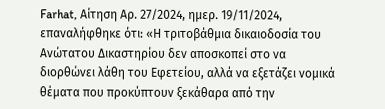Farhat, Αίτηση Αρ. 27/2024, ημερ. 19/11/2024, επαναλήφθηκε ότι: «Η τριτοβάθμια δικαιοδοσία του Ανώτατου Δικαστηρίου δεν αποσκοπεί στο να διορθώνει λάθη του Εφετείου, αλλά να εξετάζει νομικά θέματα που προκύπτουν ξεκάθαρα από την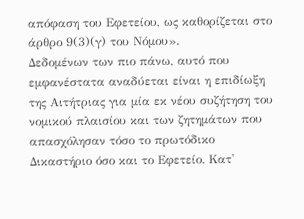απόφαση του Εφετείου, ως καθορίζεται στο άρθρο 9(3)(γ) του Νόμου».
Δεδομένων των πιο πάνω, αυτό που εμφανέστατα αναδύεται είναι η επιδίωξη της Αιτήτριας για μία εκ νέου συζήτηση του νομικού πλαισίου και των ζητημάτων που απασχόλησαν τόσο το πρωτόδικο Δικαστήριο όσο και το Εφετείο. Κατ'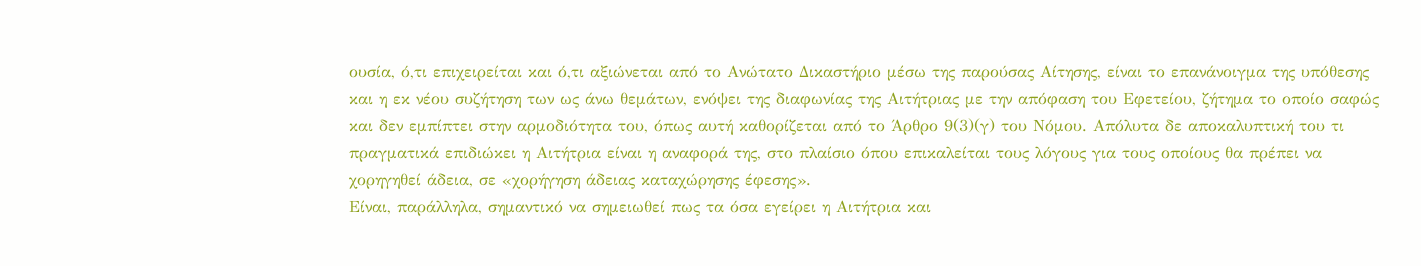ουσία, ό,τι επιχειρείται και ό,τι αξιώνεται από το Ανώτατο Δικαστήριο μέσω της παρούσας Αίτησης, είναι το επανάνοιγμα της υπόθεσης και η εκ νέου συζήτηση των ως άνω θεμάτων, ενόψει της διαφωνίας της Αιτήτριας με την απόφαση του Εφετείου, ζήτημα το οποίο σαφώς και δεν εμπίπτει στην αρμοδιότητα του, όπως αυτή καθορίζεται από το Άρθρο 9(3)(γ) του Νόμου. Απόλυτα δε αποκαλυπτική του τι πραγματικά επιδιώκει η Αιτήτρια είναι η αναφορά της, στο πλαίσιο όπου επικαλείται τους λόγους για τους οποίους θα πρέπει να χορηγηθεί άδεια, σε «χορήγηση άδειας καταχώρησης έφεσης».
Είναι, παράλληλα, σημαντικό να σημειωθεί πως τα όσα εγείρει η Αιτήτρια και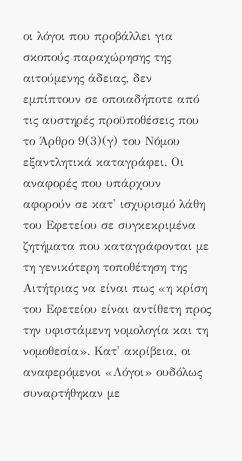οι λόγοι που προβάλλει για σκοπούς παραχώρησης της αιτούμενης άδειας, δεν εμπίπτουν σε οποιαδήποτε από τις αυστηρές προϋποθέσεις που το Άρθρο 9(3)(γ) του Νόμου εξαντλητικά καταγράφει. Οι αναφορές που υπάρχουν αφορούν σε κατ' ισχυρισμό λάθη του Εφετείου σε συγκεκριμένα ζητήματα που καταγράφονται με τη γενικότερη τοποθέτηση της Αιτήτριας να είναι πως «η κρίση του Εφετείου είναι αντίθετη προς την υφιστάμενη νομολογία και τη νομοθεσία». Κατ' ακρίβεια, οι αναφερόμενοι «Λόγοι» ουδόλως συναρτήθηκαν με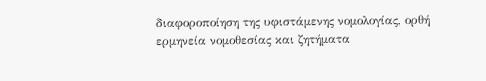διαφοροποίηση της υφιστάμενης νομολογίας, ορθή ερμηνεία νομοθεσίας και ζητήματα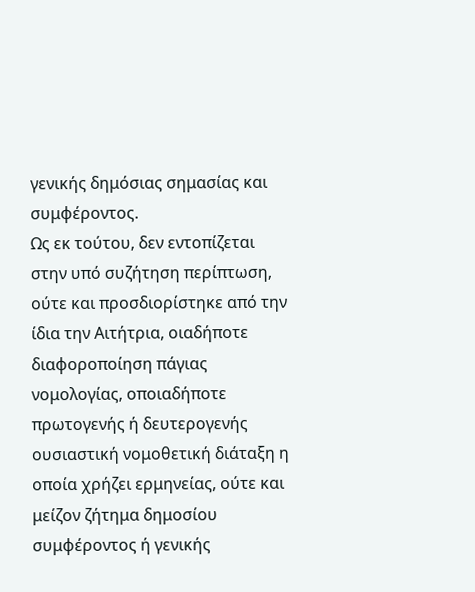γενικής δημόσιας σημασίας και συμφέροντος.
Ως εκ τούτου, δεν εντοπίζεται στην υπό συζήτηση περίπτωση, ούτε και προσδιορίστηκε από την ίδια την Αιτήτρια, οιαδήποτε διαφοροποίηση πάγιας νομολογίας, οποιαδήποτε πρωτογενής ή δευτερογενής ουσιαστική νομοθετική διάταξη η οποία χρήζει ερμηνείας, ούτε και μείζον ζήτημα δημοσίου συμφέροντος ή γενικής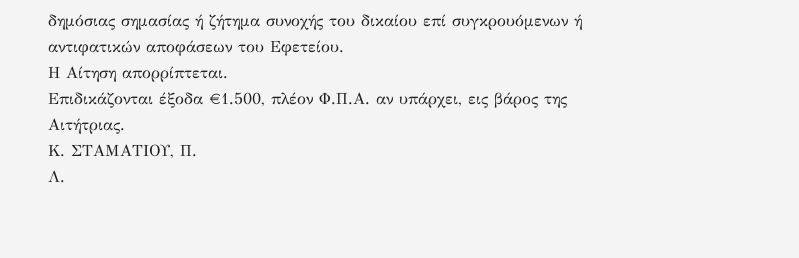δημόσιας σημασίας ή ζήτημα συνοχής του δικαίου επί συγκρουόμενων ή αντιφατικών αποφάσεων του Εφετείου.
Η Αίτηση απορρίπτεται.
Επιδικάζονται έξοδα €1.500, πλέον Φ.Π.Α. αν υπάρχει, εις βάρος της Αιτήτριας.
Κ. ΣΤΑΜΑΤΙΟΥ, Π.
Λ.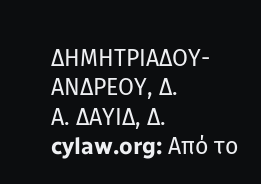ΔΗΜΗΤΡΙΑΔΟΥ-ΑΝΔΡΕΟΥ, Δ.
Α. ΔΑΥΙΔ, Δ.
cylaw.org: Από το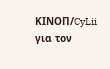ΚΙΝOΠ/CyLii για τον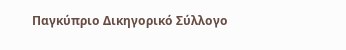Παγκύπριο Δικηγορικό Σύλλογο